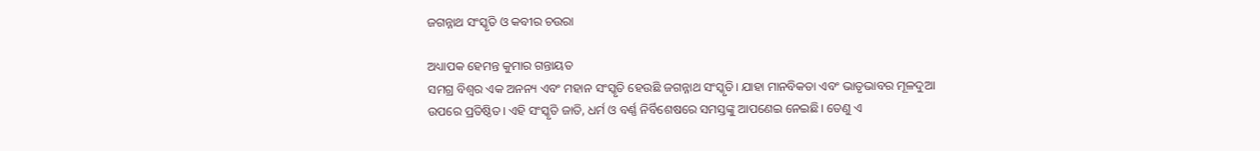ଜଗନ୍ନାଥ ସଂସ୍କୃତି ଓ କବୀର ଚଉରା

ଅଧ୍ୟାପକ ହେମନ୍ତ କୁମାର ଗନ୍ତାୟତ
ସମଗ୍ର ବିଶ୍ୱର ଏକ ଅନନ୍ୟ ଏବଂ ମହାନ ସଂସ୍କୃତି ହେଉଛି ଜଗନ୍ନାଥ ସଂସ୍କୃତି। ଯାହା ମାନବିକତା ଏବଂ ଭାତୃଭାବର ମୂଳଦୁଆ ଉପରେ ପ୍ରତିଷ୍ଠିତ। ଏହି ସଂସ୍କୃତି ଜାତି, ଧର୍ମ ଓ ବର୍ଣ୍ଣ ନିର୍ବିଶେଷରେ ସମସ୍ତଙ୍କୁ ଆପଣେଇ ନେଇଛି। ତେଣୁ ଏ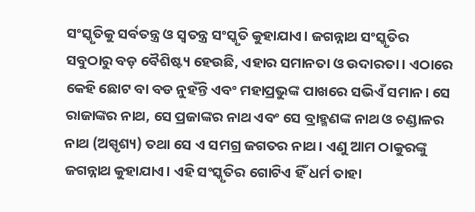ସଂସ୍କୃତିକୁ ସର୍ବତନ୍ତ୍ର ଓ ସ୍ଵତନ୍ତ୍ର ସଂସ୍କୃତି କୁହାଯାଏ। ଜଗନ୍ନାଥ ସଂସ୍କୃତିର ସବୁଠାରୁ ବଡ଼ ବୈଶିଷ୍ଟ୍ୟ ହେଉଛି, ଏହାର ସମାନତା ଓ ଉଦାରତା। ଏଠାରେ କେହି ଛୋଟ ବା ବଡ ନୁହଁନ୍ତି ଏବଂ ମହାପ୍ରଭୁଙ୍କ ପାଖରେ ସଭିଏଁ ସମାନ। ସେ ରାଜାଙ୍କର ନାଥ, ସେ ପ୍ରଜାଙ୍କର ନାଥ ଏବଂ ସେ ବ୍ରାହ୍ମଣଙ୍କ ନାଥ ଓ ଚଣ୍ଡାଳର ନାଥ (ଅସ୍ପୃଶ୍ୟ) ତଥା ସେ ଏ ସମଗ୍ର ଜଗତର ନାଥ। ଏଣୁ ଆମ ଠାକୁରଙ୍କୁ ଜଗନ୍ନାଥ କୁହାଯାଏ। ଏହି ସଂସ୍କୃତିର ଗୋଟିଏ ହିଁ ଧର୍ମ ତାହା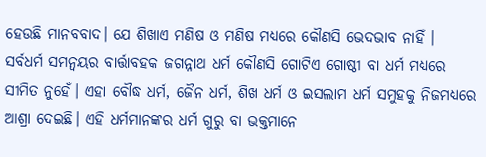ହେଉଛି ମାନବବାଦ। ଯେ ଶିଖାଏ ମଣିଷ ଓ ମଣିଷ ମଧ୍ୟରେ କୌଣସି ଭେଦଭାବ ନାହିଁ । ସର୍ବଧର୍ମ ସମନ୍ୱୟର ବାର୍ତ୍ତାବହକ ଜଗନ୍ନାଥ ଧର୍ମ କୌଣସି ଗୋଟିଏ ଗୋଷ୍ଠୀ ବା ଧର୍ମ ମଧ୍ୟରେ ସୀମିତ ନୁହେଁ। ଏହା ବୌଦ୍ଧ ଧର୍ମ, ଜୈନ ଧର୍ମ, ଶିଖ ଧର୍ମ ଓ ଇସଲାମ ଧର୍ମ ସମୁହକୁ ନିଜମଧ୍ୟରେ ଆଶ୍ରା ଦେଇଛି। ଏହି ଧର୍ମମାନଙ୍କର ଧର୍ମ ଗୁରୁ ବା ଭକ୍ତମାନେ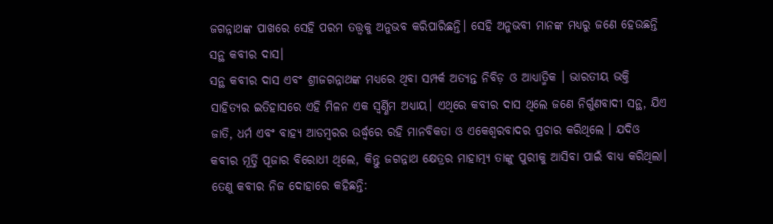ଜଗନ୍ନାଥଙ୍କ ପାଖରେ ସେହି ପରମ ତତ୍ତ୍ୱକୁ ଅନୁଭବ କରିପାରିଛନ୍ତି। ସେହି ଅନୁଭବୀ ମାନଙ୍କ ମଧ୍ୟରୁ ଜଣେ ହେଉଛନ୍ତି ସନ୍ଥ କବୀର ଦାସ।
ସନ୍ଥ କବୀର ଦାସ ଏବଂ ଶ୍ରୀଜଗନ୍ନାଥଙ୍କ ମଧ୍ୟରେ ଥିବା ସମ୍ପର୍କ ଅତ୍ୟନ୍ତ ନିବିଡ଼ ଓ ଆଧ୍ୟାତ୍ମିକ । ଭାରତୀୟ ଭକ୍ତି ସାହିତ୍ୟର ଇତିହାସରେ ଏହି ମିଳନ ଏକ ସ୍ୱର୍ଣ୍ଣିମ ଅଧ୍ୟାୟ। ଏଥିରେ କବୀର ଦାସ ଥିଲେ ଜଣେ ନିର୍ଗୁଣବାଦୀ ସନ୍ଥ, ଯିଏ ଜାତି, ଧର୍ମ ଏବଂ ବାହ୍ୟ ଆଡମ୍ବରର ଉର୍ଦ୍ଧ୍ୱରେ ରହି ମାନବିକତା ଓ ଏକେଶ୍ୱରବାଦର ପ୍ରଚାର କରିଥିଲେ । ଯଦିଓ କବୀର ମୂର୍ତ୍ତି ପୂଜାର ବିରୋଧୀ ଥିଲେ, କିନ୍ତୁ ଜଗନ୍ନାଥ କ୍ଷେତ୍ରର ମାହାତ୍ମ୍ୟ ତାଙ୍କୁ ପୁରୀକୁ ଆସିବା ପାଇଁ ବାଧ୍ୟ କରିଥିଲା। ତେଣୁ କବୀର ନିଜ ଦୋହାରେ କହିଛନ୍ତି: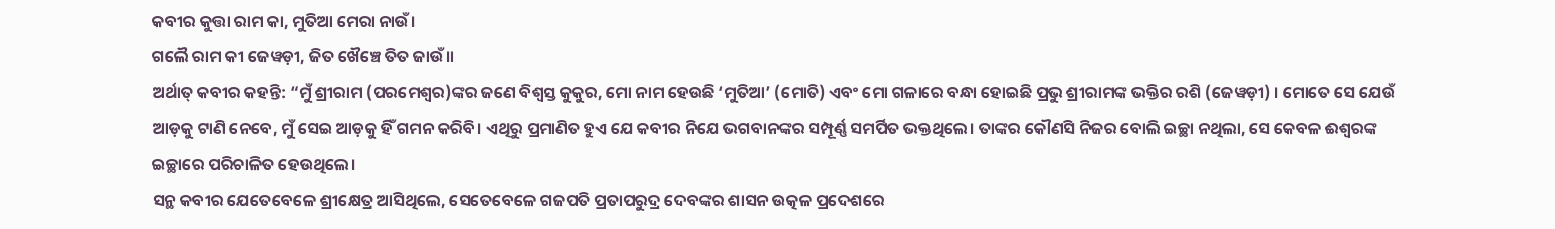କବୀର କୁତ୍ତା ରାମ କା, ମୁତିଆ ମେରା ନାଉଁ।
ଗଲୈ ରାମ କୀ ଜେୱଡ଼ୀ, ଜିତ ଖୈଞ୍ଚେ ତିତ ଜାଉଁ॥
ଅର୍ଥାତ୍ କବୀର କହନ୍ତି: “ମୁଁ ଶ୍ରୀରାମ (ପରମେଶ୍ୱର)ଙ୍କର ଜଣେ ବିଶ୍ୱସ୍ତ କୁକୁର, ମୋ ନାମ ହେଉଛି ‘ମୁତିଆ’ (ମୋତି) ଏବଂ ମୋ ଗଳାରେ ବନ୍ଧା ହୋଇଛି ପ୍ରଭୁ ଶ୍ରୀରାମଙ୍କ ଭକ୍ତିର ରଶି (ଜେୱଡ଼ୀ) । ମୋତେ ସେ ଯେଉଁ ଆଡ଼କୁ ଟାଣି ନେବେ, ମୁଁ ସେଇ ଆଡ଼କୁ ହିଁ ଗମନ କରିବି। ଏଥିରୁ ପ୍ରମାଣିତ ହୁଏ ଯେ କବୀର ନିଯେ ଭଗବାନଙ୍କର ସମ୍ପୂର୍ଣ୍ଣ ସମର୍ପିତ ଭକ୍ତଥିଲେ। ତାଙ୍କର କୌଣସି ନିଜର ବୋଲି ଇଚ୍ଛା ନଥିଲା, ସେ କେବଳ ଈଶ୍ୱରଙ୍କ ଇଚ୍ଛାରେ ପରିଚାଳିତ ହେଉଥିଲେ।
ସନ୍ଥ କବୀର ଯେତେବେଳେ ଶ୍ରୀକ୍ଷେତ୍ର ଆସିଥିଲେ, ସେତେବେଳେ ଗଜପତି ପ୍ରତାପରୁଦ୍ର ଦେବଙ୍କର ଶାସନ ଉତ୍କଳ ପ୍ରଦେଶରେ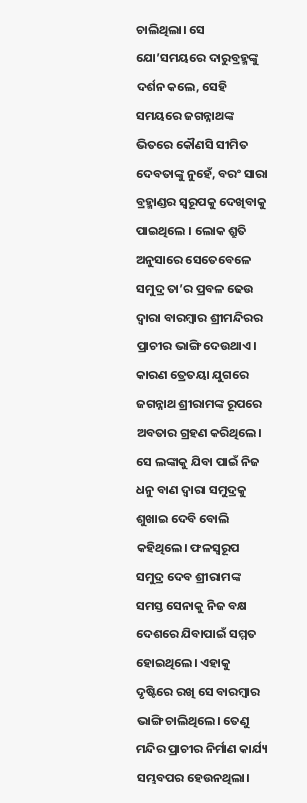ଚାଲିଥିଲା। ସେ ଯୋ’ସମୟରେ ଦାରୁବ୍ରହ୍ମଙ୍କୁ ଦର୍ଶନ କଲେ, ସେହି ସମୟରେ ଜଗନ୍ନାଥଙ୍କ ଭିତରେ କୌଣସି ସୀମିତ ଦେବତାଙ୍କୁ ନୁହେଁ, ବରଂ ସାରା ବ୍ରହ୍ମାଣ୍ଡର ସ୍ୱରୂପକୁ ଦେଖିବାକୁ ପାଇଥିଲେ । ଲୋକ ଶ୍ରୁତି ଅନୁସାରେ ସେତେବେଳେ ସମୁଦ୍ର ତା’ର ପ୍ରବଳ ଢେଉ ଦ୍ଵାରା ବାରମ୍ବାର ଶ୍ରୀମନ୍ଦିରର ପ୍ରାଚୀର ଭାଙ୍ଗି ଦେଉଥାଏ। କାରଣ ତ୍ରେତୟା ଯୁଗରେ ଜଗନ୍ନାଥ ଶ୍ରୀରାମଙ୍କ ରୂପରେ ଅବତାର ଗ୍ରହଣ କରିଥିଲେ। ସେ ଲଙ୍କାକୁ ଯିବା ପାଇଁ ନିଜ ଧନୁ ବାଣ ଦ୍ଵାରା ସମୁଦ୍ରକୁ ଶୁଖାଇ ଦେବି ବୋଲି କହିଥିଲେ। ଫଳସ୍ୱରୂପ ସମୁଦ୍ର ଦେବ ଶ୍ରୀରାମଙ୍କ ସମସ୍ତ ସେନାକୁ ନିଜ ବକ୍ଷ ଦେଶରେ ଯିବାପାଇଁ ସମ୍ମତ ହୋଇଥିଲେ। ଏହାକୁ ଦୃଷ୍ଟିରେ ରଖି ସେ ବାରମ୍ୱାର ଭାଙ୍ଗି ଚାଲିଥିଲେ। ତେଣୁ ମନ୍ଦିର ପ୍ରାଚୀର ନିର୍ମାଣ କାର୍ଯ୍ୟ ସମ୍ଭବପର ହେଉନଥିଲା।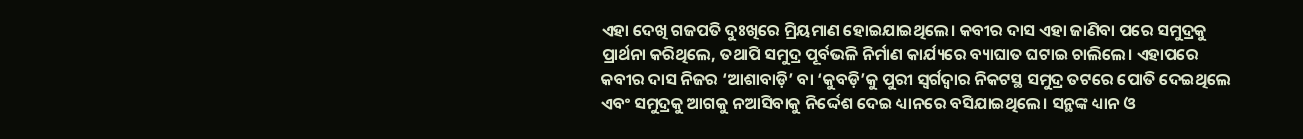ଏହା ଦେଖି ଗଜପତି ଦୁଃଖିରେ ମ୍ରିୟମାଣ ହୋଇଯାଇଥିଲେ। କବୀର ଦାସ ଏହା ଜାଣିବା ପରେ ସମୁଦ୍ରକୁ ପ୍ରାର୍ଥନା କରିଥିଲେ, ତଥାପି ସମୁଦ୍ର ପୂର୍ବଭଳି ନିର୍ମାଣ କାର୍ଯ୍ୟରେ ବ୍ୟାଘାତ ଘଟାଇ ଚାଲିଲେ। ଏହାପରେ କବୀର ଦାସ ନିଜର ‘ଆଶାବାଡ଼ି’ ବା ‘କୁବଡ଼ି’କୁ ପୁରୀ ସ୍ୱର୍ଗଦ୍ୱାର ନିକଟସ୍ଥ ସମୁଦ୍ର ତଟରେ ପୋତି ଦେଇଥିଲେ ଏବଂ ସମୁଦ୍ରକୁ ଆଗକୁ ନଆସିବାକୁ ନିର୍ଦ୍ଦେଶ ଦେଇ ଧ୍ୟାନରେ ବସିଯାଇଥିଲେ। ସନ୍ଥଙ୍କ ଧ୍ୟାନ ଓ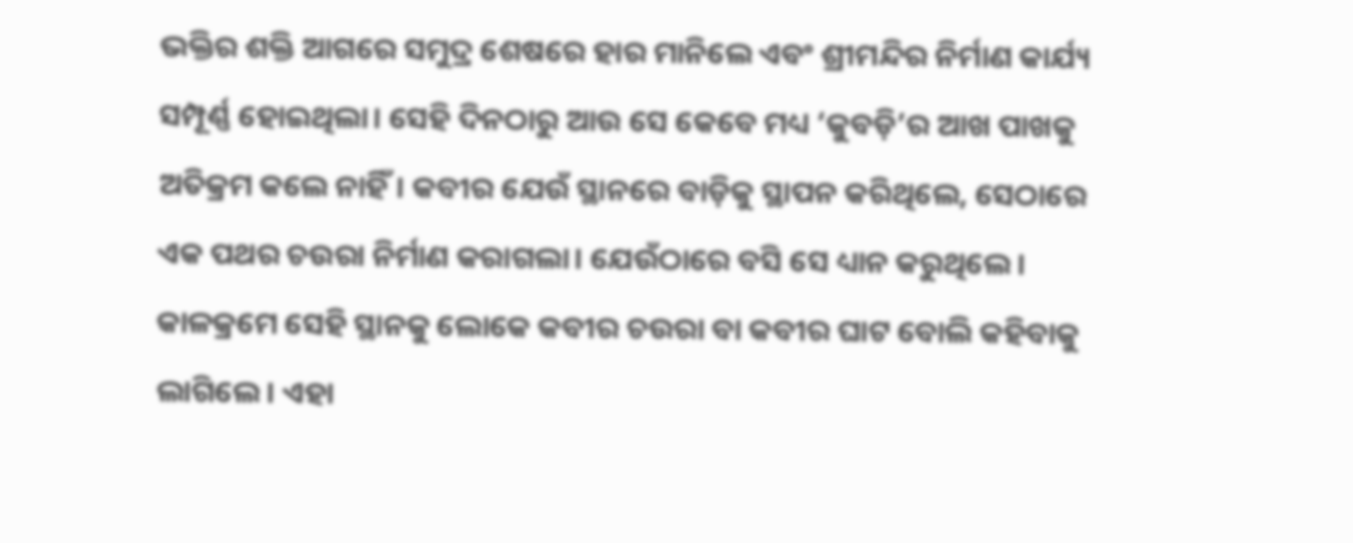ଭକ୍ତିର ଶକ୍ତି ଆଗରେ ସମୁଦ୍ର ଶେଷରେ ହାର ମାନିଲେ ଏବଂ ଶ୍ରୀମନ୍ଦିର ନିର୍ମାଣ କାର୍ଯ୍ୟ ସମ୍ପୂର୍ଣ୍ଣ ହୋଇଥିଲା। ସେହି ଦିନଠାରୁ ଆଉ ସେ କେବେ ମଧ୍ୟ ‘କୁବଡ଼ି’ର ଆଖ ପାଖକୁ ଅତିକ୍ରମ କଲେ ନାହିଁ। କବୀର ଯେଉଁ ସ୍ଥାନରେ ବାଡ଼ିକୁ ସ୍ଥାପନ କରିଥିଲେ, ସେଠାରେ ଏକ ପଥର ଚଉରା ନିର୍ମାଣ କରାଗଲା। ଯେଉଁଠାରେ ବସି ସେ ଧ୍ୟାନ କରୁଥିଲେ। କାଳକ୍ରମେ ସେହି ସ୍ଥାନକୁ ଲୋକେ କବୀର ଚଉରା ବା କବୀର ଘାଟ ବୋଲି କହିବାକୁ ଲାଗିଲେ। ଏହା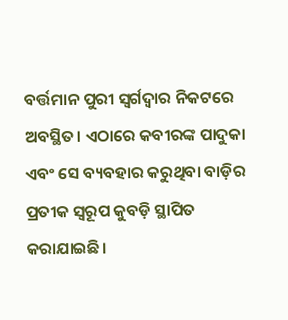ବର୍ତ୍ତମାନ ପୁରୀ ସ୍ୱର୍ଗଦ୍ୱାର ନିକଟରେ ଅବସ୍ଥିତ। ଏଠାରେ କବୀରଙ୍କ ପାଦୁକା ଏବଂ ସେ ବ୍ୟବହାର କରୁଥିବା ବାଡ଼ିର ପ୍ରତୀକ ସ୍ୱରୂପ କୁବଡ଼ି ସ୍ଥାପିତ କରାଯାଇଛି।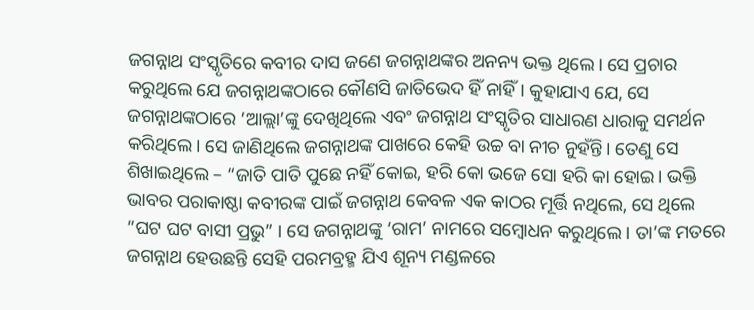ଜଗନ୍ନାଥ ସଂସ୍କୃତିରେ କବୀର ଦାସ ଜଣେ ଜଗନ୍ନାଥଙ୍କର ଅନନ୍ୟ ଭକ୍ତ ଥିଲେ। ସେ ପ୍ରଚାର କରୁଥିଲେ ଯେ ଜଗନ୍ନାଥଙ୍କଠାରେ କୌଣସି ଜାତିଭେଦ ହିଁ ନାହିଁ। କୁହାଯାଏ ଯେ, ସେ ଜଗନ୍ନାଥଙ୍କଠାରେ ‘ଆଲ୍ଲା’ଙ୍କୁ ଦେଖିଥିଲେ ଏବଂ ଜଗନ୍ନାଥ ସଂସ୍କୃତିର ସାଧାରଣ ଧାରାକୁ ସମର୍ଥନ କରିଥିଲେ। ସେ ଜାଣିଥିଲେ ଜଗନ୍ନାଥଙ୍କ ପାଖରେ କେହି ଉଚ୍ଚ ବା ନୀଚ ନୁହଁନ୍ତି। ତେଣୁ ସେ ଶିଖାଇଥିଲେ – “ଜାତି ପାତି ପୁଛେ ନହିଁ କୋଇ, ହରି କୋ ଭଜେ ସୋ ହରି କା ହୋଇ। ଭକ୍ତି ଭାବର ପରାକାଷ୍ଠା କବୀରଙ୍କ ପାଇଁ ଜଗନ୍ନାଥ କେବଳ ଏକ କାଠର ମୂର୍ତ୍ତି ନଥିଲେ, ସେ ଥିଲେ “ଘଟ ଘଟ ବାସୀ ପ୍ରଭୁ” । ସେ ଜଗନ୍ନାଥଙ୍କୁ ‘ରାମ’ ନାମରେ ସମ୍ବୋଧନ କରୁଥିଲେ । ତା’ଙ୍କ ମତରେ ଜଗନ୍ନାଥ ହେଉଛନ୍ତି ସେହି ପରମବ୍ରହ୍ମ ଯିଏ ଶୂନ୍ୟ ମଣ୍ଡଳରେ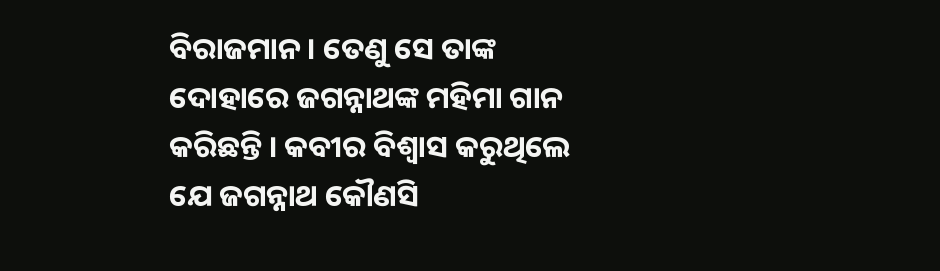ବିରାଜମାନ । ତେଣୁ ସେ ତାଙ୍କ ଦୋହାରେ ଜଗନ୍ନାଥଙ୍କ ମହିମା ଗାନ କରିଛନ୍ତି । କବୀର ବିଶ୍ୱାସ କରୁଥିଲେ ଯେ ଜଗନ୍ନାଥ କୌଣସି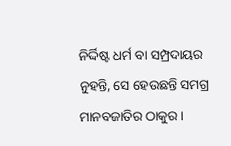ନିର୍ଦ୍ଦିଷ୍ଟ ଧର୍ମ ବା ସମ୍ପ୍ରଦାୟର ନୁହନ୍ତି, ସେ ହେଉଛନ୍ତି ସମଗ୍ର ମାନବଜାତିର ଠାକୁର।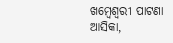ଖମ୍ବେଶ୍ୱରୀ ପାଟଣା
ଆସିକା,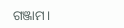ଗଞ୍ଜାମ।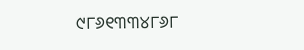୯୮୬୧୩୩୪୮୬୮